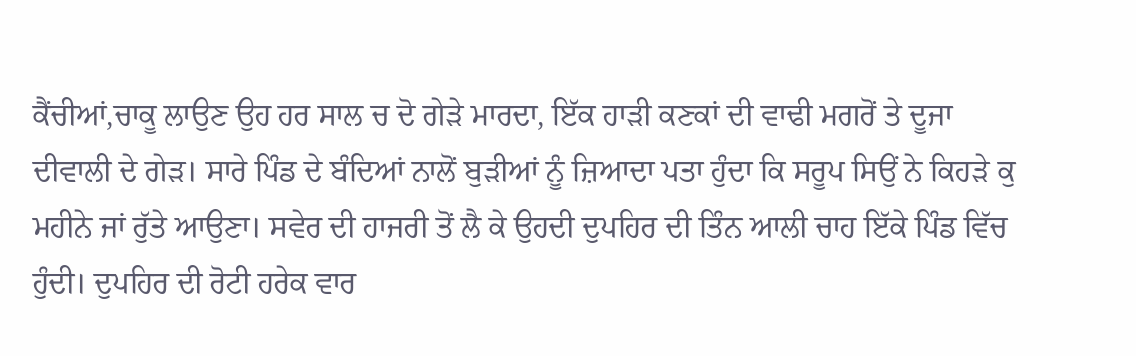ਕੈਂਚੀਆਂ,ਚਾਕੂ ਲਾਉਣ ਉਹ ਹਰ ਸਾਲ ਚ ਦੋ ਗੇੜੇ ਮਾਰਦਾ, ਇੱਕ ਹਾੜੀ ਕਣਕਾਂ ਦੀ ਵਾਢੀ ਮਗਰੋਂ ਤੇ ਦੂਜਾ ਦੀਵਾਲੀ ਦੇ ਗੇੜ। ਸਾਰੇ ਪਿੰਡ ਦੇ ਬੰਦਿਆਂ ਨਾਲੋਂ ਬੁੜੀਆਂ ਨੂੰ ਜ਼ਿਆਦਾ ਪਤਾ ਹੁੰਦਾ ਕਿ ਸਰੂਪ ਸਿਉਂ ਨੇ ਕਿਹੜੇ ਕੁ ਮਹੀਨੇ ਜਾਂ ਰੁੱਤੇ ਆਉਣਾ। ਸਵੇਰ ਦੀ ਹਾਜਰੀ ਤੋਂ ਲੈ ਕੇ ਉਹਦੀ ਦੁਪਹਿਰ ਦੀ ਤਿੰਨ ਆਲੀ ਚਾਹ ਇੱਕੇ ਪਿੰਡ ਵਿੱਚ ਹੁੰਦੀ। ਦੁਪਹਿਰ ਦੀ ਰੋਟੀ ਹਰੇਕ ਵਾਰ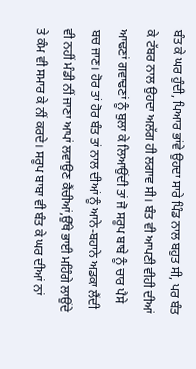ਬੰਤ ਕੇ ਘਰ ਹੁੰਦੀ, ਪਿਆਰ ਭਾਂਵੇ ਉਹਦਾ ਸਾਰੇ ਪਿੰਡ ਨਾਲ ਬਹੁਤ ਸੀ, ਪਰ ਬੰਤ ਕੇ ਟੱਬਰ ਨਾਲ ਉਹਦਾ ਅਲੱਗ ਹੀ ਲਗਾਵ ਸੀ। ਬੰਤ ਵੀ ਆਪਣੀ ਵੀਹੀ ਦੀਆਂ ਆਢਣਾਂ ਗਵਾਢਣਾਂ ਨੂੰ ਬੁਲਾ ਕੇ ਲਿਆਉਂਦੀ ਤਾਂ ਜੋ ਸਰੂਪ ਬਾਬੇ ਨੂੰ ਚਾਰ ਪੈਸੇ ਬਚ ਜਾਣ। ਹੋਰ ਤਾਂ ਹੋਰ ਬੰਤ ਤਾਂ ਨਾਲ ਦੀਆਂ ਨੂੰ ਆਨੇ-ਬਹਾਨੇ ਅਡਕਾ ਲੈਂਦੀ ਵੀ ਨਹੀਂ ਮੰਡੀ ਨੀਂ ਜਾਣਾ ਆਪਾਂ ਲਵਾਉਣ ਕੈਂਚੀਆਂ,ਉੱਥੇ ਭਾਈ ਮਹਿੰਗੇ ਲਾਉਂਦੇ ਤੇ ਕੰਮ ਵੀ ਸਮਾਰ ਕੇ ਨੀਂ ਕਰਦੇ। ਸਰੂਪ ਬਾਬਾ ਵੀ ਬੰਤ ਕੇ ਘਰ ਦੀਆਂ ਨਾਂ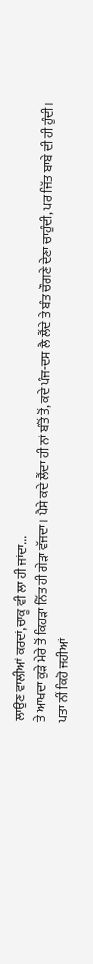ਲਾਉਣ ਵਾਲੀਆਂ ਕਰਦਾਂ,ਚਾਕੂ ਵੀ ਲਾ ਹੀ ਜਾਂਦਾ...
ਤੇ ਆਖਦਾ ਕੁੜੇ ਮੇਰੇ ਤੋਂ ਕਿਹੜਾ ਨਿੱਤ ਹੀ ਗੇੜਾ ਵੱਜਦਾ। ਪੈਸੇ ਕਦੇ ਲੈਂਦਾ ਹੀ ਨਾਂ ਬੰਤੋਂ ਤੋਂ, ਕਦੇ ਪੰਜ-ਦਸ ਲੈ ਲੈਂਦੇ ਤੇ ਬੰਤ ਚੌਗਣੇ ਦੇਣਾ ਚਾਹੁੰਦੀ, ਪਰ ਜਿੱਤ ਬਾਬੇ ਦੀ ਹੀ ਹੁੰਦੀ।
ਪਤਾ ਨੀਂ ਕਿਹੋ ਜਹੀਆਂ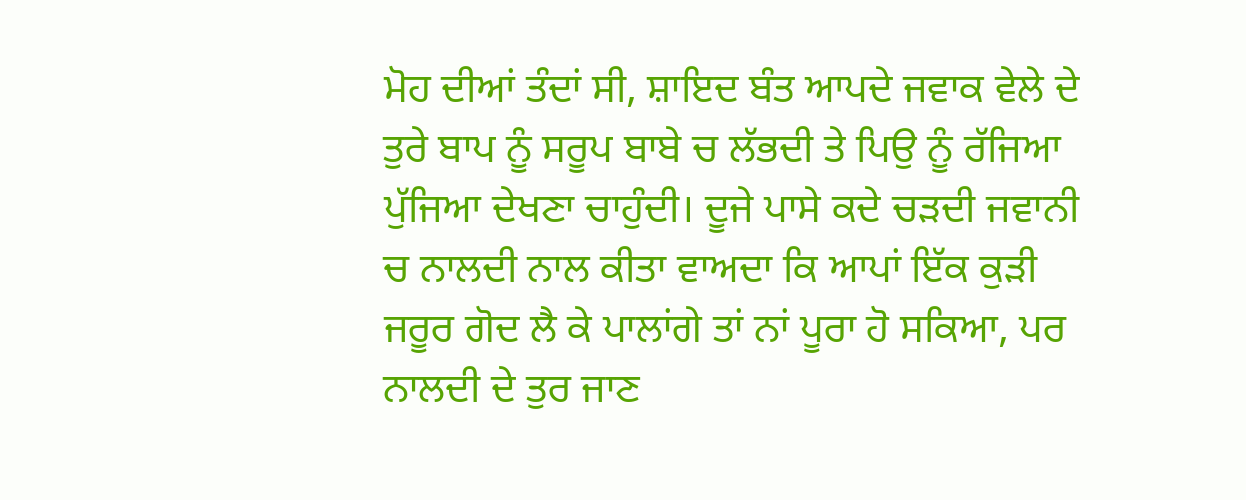ਮੋਹ ਦੀਆਂ ਤੰਦਾਂ ਸੀ, ਸ਼ਾਇਦ ਬੰਤ ਆਪਦੇ ਜਵਾਕ ਵੇਲੇ ਦੇ ਤੁਰੇ ਬਾਪ ਨੂੰ ਸਰੂਪ ਬਾਬੇ ਚ ਲੱਭਦੀ ਤੇ ਪਿਉ ਨੂੰ ਰੱਜਿਆ ਪੁੱਜਿਆ ਦੇਖਣਾ ਚਾਹੁੰਦੀ। ਦੂਜੇ ਪਾਸੇ ਕਦੇ ਚੜਦੀ ਜਵਾਨੀ ਚ ਨਾਲਦੀ ਨਾਲ ਕੀਤਾ ਵਾਅਦਾ ਕਿ ਆਪਾਂ ਇੱਕ ਕੁੜੀ ਜਰੂਰ ਗੋਦ ਲੈ ਕੇ ਪਾਲਾਂਗੇ ਤਾਂ ਨਾਂ ਪੂਰਾ ਹੋ ਸਕਿਆ, ਪਰ ਨਾਲਦੀ ਦੇ ਤੁਰ ਜਾਣ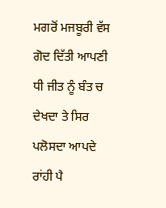ਮਗਰੋਂ ਮਜਬੂਰੀ ਵੱਸ ਗੋਦ ਦਿੱਤੀ ਆਪਣੀ ਧੀ ਜੀਤ ਨੂੰ ਬੰਤ ਚ ਦੇਖਦਾ ਤੇ ਸਿਰ ਪਲੋਸਦਾ ਆਪਦੇ ਰਾਂਹੀ ਪੈ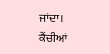ਜਾਂਦਾ। ਕੈਂਚੀਆਂ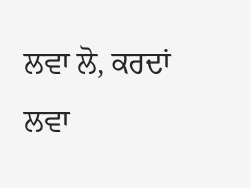ਲਵਾ ਲੋ, ਕਰਦਾਂ ਲਵਾ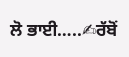ਲੋ ਭਾਈ…..✍ਰੱਬੋਂ